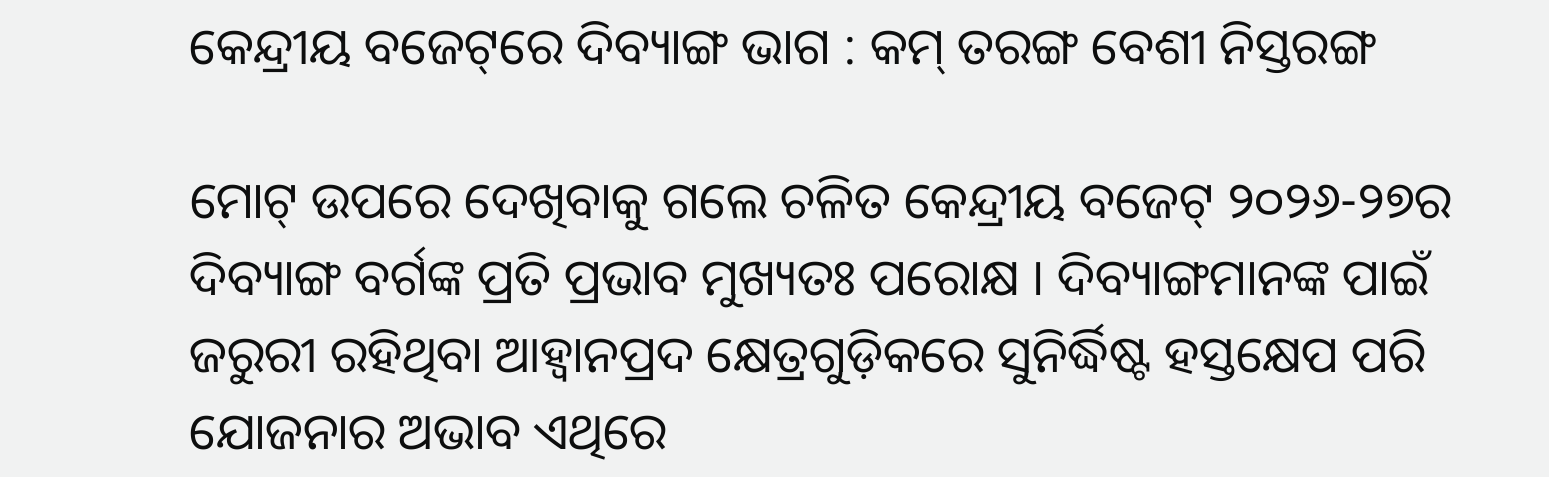କେନ୍ଦ୍ରୀୟ ବଜେଟ୍‌ରେ ଦିବ୍ୟାଙ୍ଗ ଭାଗ : କମ୍ ତରଙ୍ଗ ବେଶୀ ନିସ୍ତରଙ୍ଗ

ମୋଟ୍ ଉପରେ ଦେଖିବାକୁ ଗଲେ ଚଳିତ କେନ୍ଦ୍ରୀୟ ବଜେଟ୍ ୨୦୨୬-୨୭ର ଦିବ୍ୟାଙ୍ଗ ବର୍ଗଙ୍କ ପ୍ରତି ପ୍ରଭାବ ମୁଖ୍ୟତଃ ପରୋକ୍ଷ । ଦିବ୍ୟାଙ୍ଗମାନଙ୍କ ପାଇଁ ଜରୁରୀ ରହିଥିବା ଆହ୍ୱାନପ୍ରଦ କ୍ଷେତ୍ରଗୁଡ଼ିକରେ ସୁନିର୍ଦ୍ଧିଷ୍ଟ ହସ୍ତକ୍ଷେପ ପରି ଯୋଜନାର ଅଭାବ ଏଥିରେ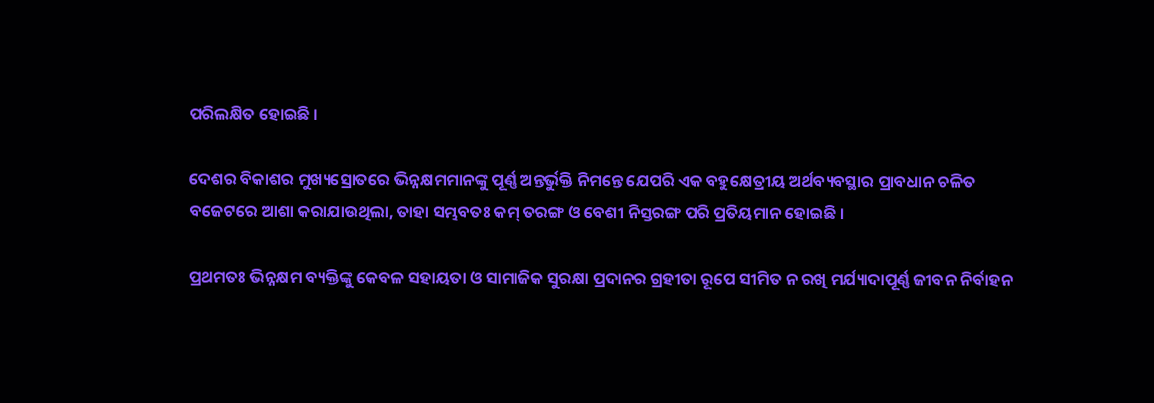ପରିଲକ୍ଷିତ ହୋଇଛି ।

ଦେଶର ବିକାଶର ମୁଖ୍ୟସ୍ରୋତରେ ଭିନ୍ନକ୍ଷମମାନଙ୍କୁ ପୂର୍ଣ୍ଣ ଅନ୍ତର୍ଭୁକ୍ତି ନିମନ୍ତେ ଯେପରି ଏକ ବହୁକ୍ଷେତ୍ରୀୟ ଅର୍ଥବ୍ୟବସ୍ଥାର ପ୍ରାବଧାନ ଚଳିତ ବଜେଟରେ ଆଶା କରାଯାଉଥିଲା, ତାହା ସମ୍ଭବତଃ କମ୍ ତରଙ୍ଗ ଓ ବେଶୀ ନିସ୍ତରଙ୍ଗ ପରି ପ୍ରତିୟମାନ ହୋଇଛି ।

ପ୍ରଥମତଃ ଭିନ୍ନକ୍ଷମ ବ୍ୟକ୍ତିଙ୍କୁ କେବଳ ସହାୟତା ଓ ସାମାଜିକ ସୁରକ୍ଷା ପ୍ରଦାନର ଗ୍ରହୀତା ରୂପେ ସୀମିତ ନ ରଖି ମର୍ଯ୍ୟାଦାପୂର୍ଣ୍ଣ ଜୀବନ ନିର୍ବାହନ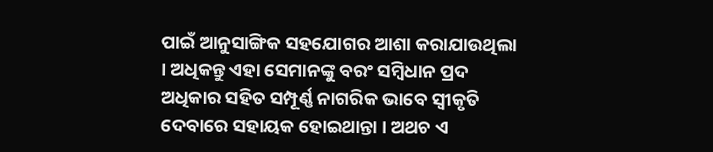ପାଇଁ ଆନୁସାଙ୍ଗିକ ସହଯୋଗର ଆଶା କରାଯାଉଥିଲା । ଅଧିକନ୍ତୁ ଏହା ସେମାନଙ୍କୁ ବରଂ ସମ୍ବିଧାନ ପ୍ରଦ ଅଧିକାର ସହିତ ସମ୍ପୂର୍ଣ୍ଣ ନାଗରିକ ଭାବେ ସ୍ୱୀକୃତି ଦେବାରେ ସହାୟକ ହୋଇଥାନ୍ତା । ଅଥଚ ଏ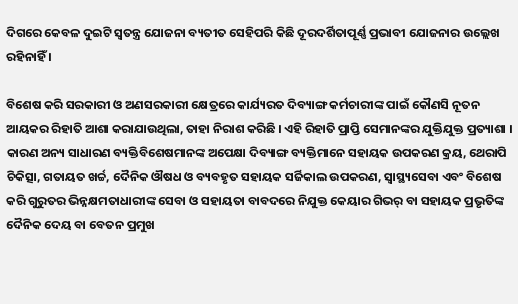ଦିଗରେ କେବଳ ଦୁଇଟି ସ୍ୱତନ୍ତ୍ର ଯୋଜନା ବ୍ୟତୀତ ସେହିପରି କିଛି ଦୂରଦର୍ଶିତାପୂର୍ଣ୍ଣ ପ୍ରଭାବୀ ଯୋଜନାର ଉଲ୍ଲେଖ ରହିନାହିଁ ।

ବିଶେଷ କରି ସରକାରୀ ଓ ଅଣସରକାରୀ କ୍ଷେତ୍ରରେ କାର୍ଯ୍ୟରତ ଦିବ୍ୟାଙ୍ଗ କର୍ମଚାରୀଙ୍କ ପାଇଁ କୌଣସି ନୂତନ ଆୟକର ରିହାତି ଆଶା କରାଯାଉଥିଲା, ତାହା ନିରାଶ କରିଛି । ଏହି ରିହାତି ପ୍ରାପ୍ତି ସେମାନଙ୍କର ଯୁକ୍ତିଯୁକ୍ତ ପ୍ରତ୍ୟାଶା । କାରଣ ଅନ୍ୟ ସାଧାରଣ ବ୍ୟକ୍ତିବିଶେଷମାନଙ୍କ ଅପେକ୍ଷା ଦିବ୍ୟାଙ୍ଗ ବ୍ୟକ୍ତିମାନେ ସହାୟକ ଉପକରଣ କ୍ରୟ, ଥେରାପି ଚିକିତ୍ସା, ଗତାୟତ ଖର୍ଚ୍ଚ, ଦୈନିକ ଔଷଧ ଓ ବ୍ୟବହୃତ ସହାୟକ ସର୍ଜିକାଲ ଉପକରଣ, ସ୍ୱାସ୍ଥ୍ୟସେବା ଏବଂ ବିଶେଷ କରି ଗୁରୁତର ଭିନ୍ନକ୍ଷମତାଧାରୀଙ୍କ ସେବା ଓ ସହାୟତା ବାବଦରେ ନିଯୁକ୍ତ କେୟାର ଗିଭର୍ ବା ସହାୟକ ପ୍ରଭୃତିଙ୍କ ଦୈନିକ ଦେୟ ବା ବେତନ ପ୍ରମୁଖ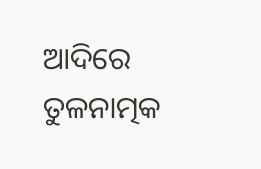ଆଦିରେ ତୁଳନାତ୍ମକ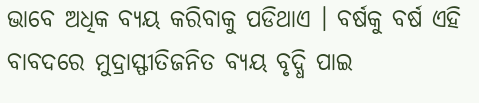ଭାବେ ଅଧିକ ବ୍ୟୟ କରିବାକୁ ପଡିଥାଏ । ବର୍ଷକୁ ବର୍ଷ ଏହି ବାବଦରେ ମୁଦ୍ରାସ୍ଫୀତିଜନିତ ବ୍ୟୟ ବୃଦ୍ଧି ପାଇ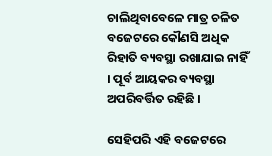ଚାଲିଥିବାବେଳେ ମାତ୍ର ଚଳିତ ବଜେଟରେ କୌଣସି ଅଧିକ ରିହାତି ବ୍ୟବସ୍ଥା ରଖାଯାଇ ନାହିଁ । ପୂର୍ବ ଆୟକର ବ୍ୟବସ୍ଥା ଅପରିବର୍ତ୍ତିତ ରହିଛି ।

ସେହିପରି ଏହି ବଜେଟରେ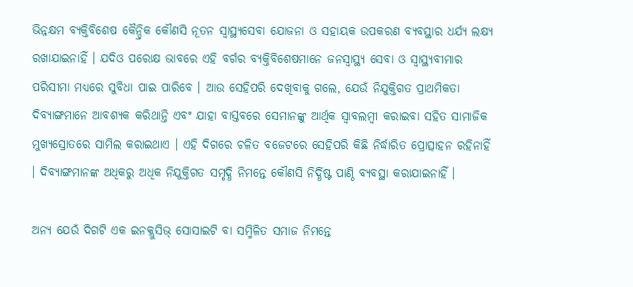ଭିନ୍ନକ୍ଷମ ବ୍ୟକ୍ତିବିଶେଷ କୈନ୍ଦ୍ରିକ କୌଣସି ନୂତନ ସ୍ୱାସ୍ଥ୍ୟସେବା ଯୋଜନା ଓ ସହାୟକ ଉପକରଣ ବ୍ୟବସ୍ଥାର ଧର୍ଯ୍ୟ ଲକ୍ଷ୍ୟ ରଖାଯାଇନାହିଁ । ଯଦିଓ ପରୋକ୍ଷ ଭାବରେ ଏହି ବର୍ଗର ବ୍ୟକ୍ତିବିଶେଷମାନେ ଜନସ୍ୱାସ୍ଥ୍ୟ ସେବା ଓ ସ୍ୱାସ୍ଥ୍ୟବୀମାର ପରିସୀମା ମଧ୍ୟରେ ସୁବିଧା ପାଇ ପାରିବେ । ଆଉ ସେହିପରି ଦେଖିବାକୁ ଗଲେ, ଯେଉଁ ନିଯୁକ୍ତିଗତ ପ୍ରାଥମିକତା ଦିବ୍ୟାଙ୍ଗମାନେ ଆବଶ୍ୟକ କରିଥାନ୍ତି ଏବଂ ଯାହା ବାସ୍ତବରେ ସେମାନଙ୍କୁ ଆର୍ଥିକ ସ୍ୱାବଲମ୍ବୀ କରାଇବା ସହିତ ସାମାଜିକ ମୁଖ୍ୟସ୍ରୋତରେ ସାମିଲ କରାଇଥାଏ । ଏହି ଦିଗରେ ଚଳିତ ବଜେଟରେ ସେହିପରି କିଛି ନିର୍ଦ୍ଧାରିତ ପ୍ରୋତ୍ସାହନ ରହିନାହିଁ । ଦିବ୍ୟାଙ୍ଗମାନଙ୍କ ଅଧିକରୁ ଅଧିକ ନିଯୁକ୍ତିଗତ ସମୃଦ୍ଧି ନିମନ୍ତେ କୌଣସି ନିର୍ଦ୍ଧିଷ୍ଟ ପାଣ୍ଠି ବ୍ୟବସ୍ଥା କରାଯାଇନାହିଁ ।

ଅନ୍ୟ ଯେଉଁ ଦିଗଟି ଏକ ଇନକ୍ଲୁସିଭ୍ ସୋସାଇଟି ବା ସମ୍ମିଳିତ ସମାଜ ନିମନ୍ତେ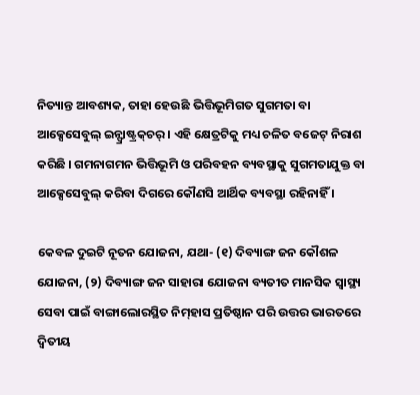ନିତ୍ୟାନ୍ତ ଆବଶ୍ୟକ, ତାହା ହେଉଛି ଭିତ୍ତିଭୂମିଗତ ସୁଗମତା ବା ଆକ୍ସେସେବୁଲ୍ ଇନ୍ଫ୍ରାଷ୍ଟ୍ରକ୍‌ଚର୍ । ଏହି କ୍ଷେତ୍ରଟିକୁ ମଧ୍ୟ ଚଳିତ ବଜେଟ୍ ନିରାଶ କରିଛି । ଗମନାଗମନ ଭିତ୍ତିଭୂମି ଓ ପରିବହନ ବ୍ୟବସ୍ଥାକୁ ସୁଗମତାଯୁକ୍ତ ବା ଆକ୍ସେସେବୁଲ୍ କରିବା ଦିଗରେ କୌଣସି ଆର୍ଥିକ ବ୍ୟବସ୍ଥା ରହିନାହିଁ ।

କେବଳ ଦୁଇଟି ନୂତନ ଯୋଜନା, ଯଥା- (୧) ଦିବ୍ୟାଙ୍ଗ ଜନ କୌଶଳ ଯୋଜନା, (୨) ଦିବ୍ୟାଙ୍ଗ ଜନ ସାହାରା ଯୋଜନା ବ୍ୟତୀତ ମାନସିକ ସ୍ୱାସ୍ଥ୍ୟ ସେବା ପାଇଁ ବାଙ୍ଗାଲୋରସ୍ଥିତ ନିମ୍‌ହାସ ପ୍ରତିଷ୍ଠାନ ପରି ଉତ୍ତର ଭାରତରେ ଦ୍ୱିତୀୟ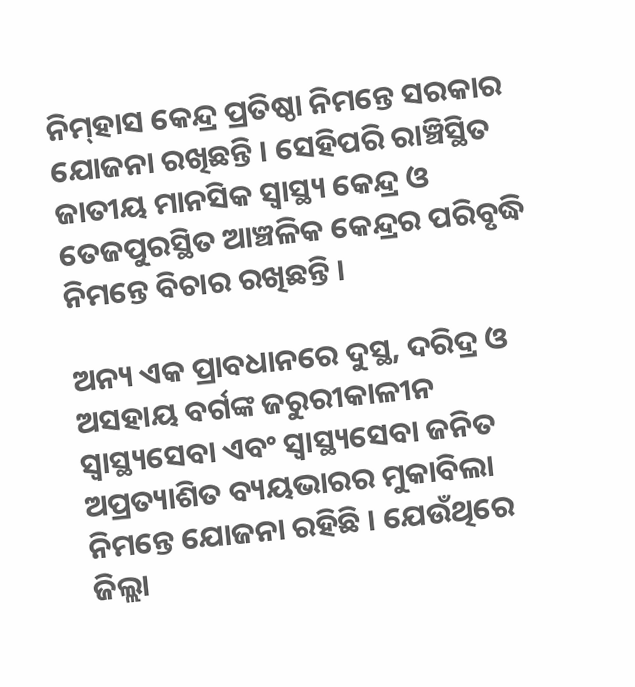ନିମ୍‌ହାସ କେନ୍ଦ୍ର ପ୍ରତିଷ୍ଠା ନିମନ୍ତେ ସରକାର ଯୋଜନା ରଖିଛନ୍ତି । ସେହିପରି ରାଞ୍ଚିସ୍ଥିତ ଜାତୀୟ ମାନସିକ ସ୍ୱାସ୍ଥ୍ୟ କେନ୍ଦ୍ର ଓ ତେଜପୁରସ୍ଥିତ ଆଞ୍ଚଳିକ କେନ୍ଦ୍ରର ପରିବୃଦ୍ଧି ନିମନ୍ତେ ବିଚାର ରଖିଛନ୍ତି ।

ଅନ୍ୟ ଏକ ପ୍ରାବଧାନରେ ଦୁସ୍ଥ, ଦରିଦ୍ର ଓ ଅସହାୟ ବର୍ଗଙ୍କ ଜରୁରୀକାଳୀନ ସ୍ୱାସ୍ଥ୍ୟସେବା ଏବଂ ସ୍ୱାସ୍ଥ୍ୟସେବା ଜନିତ ଅପ୍ରତ୍ୟାଶିତ ବ୍ୟୟଭାରର ମୁକାବିଲା ନିମନ୍ତେ ଯୋଜନା ରହିଛି । ଯେଉଁଥିରେ ଜିଲ୍ଲା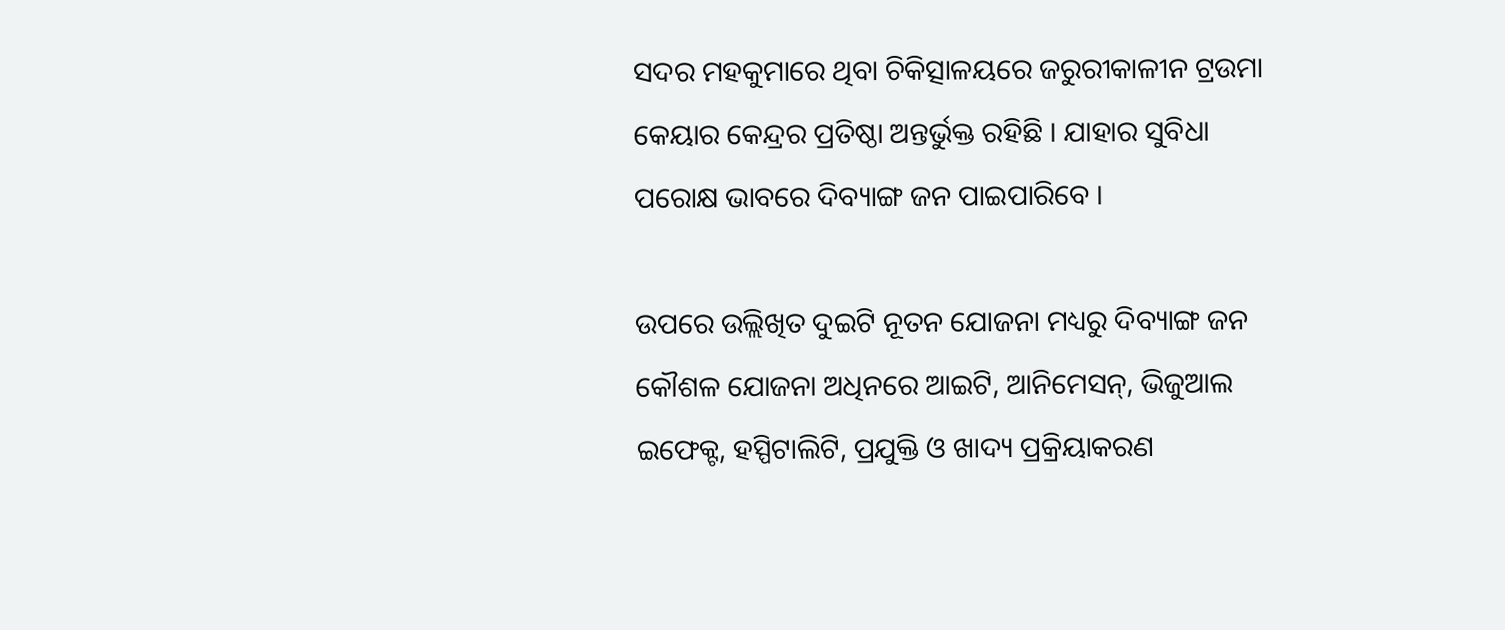ସଦର ମହକୁମାରେ ଥିବା ଚିକିତ୍ସାଳୟରେ ଜରୁରୀକାଳୀନ ଟ୍ରଉମା କେୟାର କେନ୍ଦ୍ରର ପ୍ରତିଷ୍ଠା ଅନ୍ତର୍ଭୁକ୍ତ ରହିଛି । ଯାହାର ସୁବିଧା ପରୋକ୍ଷ ଭାବରେ ଦିବ୍ୟାଙ୍ଗ ଜନ ପାଇପାରିବେ ।

ଉପରେ ଉଲ୍ଲିଖିତ ଦୁଇଟି ନୂତନ ଯୋଜନା ମଧ୍ୟରୁ ଦିବ୍ୟାଙ୍ଗ ଜନ କୌଶଳ ଯୋଜନା ଅଧିନରେ ଆଇଟି, ଆନିମେସନ୍, ଭିଜୁଆଲ ଇଫେକ୍ଟ, ହସ୍ପିଟାଲିଟି, ପ୍ରଯୁକ୍ତି ଓ ଖାଦ୍ୟ ପ୍ରକ୍ରିୟାକରଣ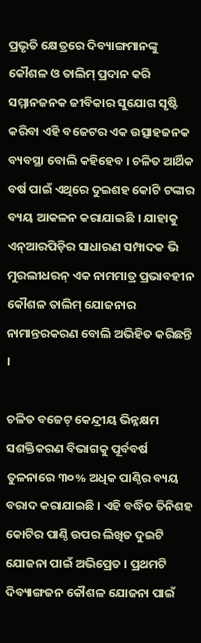ପ୍ରଭୃତି କ୍ଷେତ୍ରରେ ଦିବ୍ୟାଙ୍ଗମାନଙ୍କୁ କୌଶଳ ଓ ତାଲିମ୍ ପ୍ରଦାନ କରି ସମ୍ମାନଜନକ ଜୀବିକାର ସୁଯୋଗ ସୃଷ୍ଟି କରିବା ଏହି ବଜେଟର ଏକ ଉତ୍ସାହଜନକ ବ୍ୟବସ୍ଥା ବୋଲି କହିହେବ । ଚଳିତ ଆର୍ଥିକ ବର୍ଷ ପାଇଁ ଏଥିରେ ଦୁଇଶହ କୋଟି ଟଙ୍କାର ବ୍ୟୟ ଆକଳନ କରାଯାଇଛି । ଯାହାକୁ ଏନ୍ଆରପିଡ଼ିର ସାଧାରଣ ସମ୍ପାଦକ ଭି ମୁରଲୀଧରନ୍ ଏକ ନାମମାତ୍ର ପ୍ରଭାବହୀନ କୌଶଳ ତାଲିମ୍ ଯୋଜନାର ନାମାନ୍ତରକରଣ ବୋଲି ଅଭିହିତ କରିଛନ୍ତି ।

ଚଳିତ ବଜେଟ୍ କେନ୍ଦ୍ରୀୟ ଭିନ୍ନକ୍ଷମ ସଶକ୍ତିକରଣ ବିଭାଗକୁ ପୂର୍ବବର୍ଷ ତୁଳନାରେ ୩୦% ଅଧିକ ପାଣ୍ଠିର ବ୍ୟୟ ବରାଦ କରାଯାଇଛି । ଏହି ବର୍ଦ୍ଧିତ ତିନିଶହ କୋଟିର ପାଣ୍ଠି ଉପର ଲିଖିତ ଦୁଇଟି ଯୋଜନା ପାଇଁ ଅଭିପ୍ରେତ । ପ୍ରଥମଟି ଦିବ୍ୟାଙ୍ଗଜନ କୌଶଳ ଯୋଜନା ପାଇଁ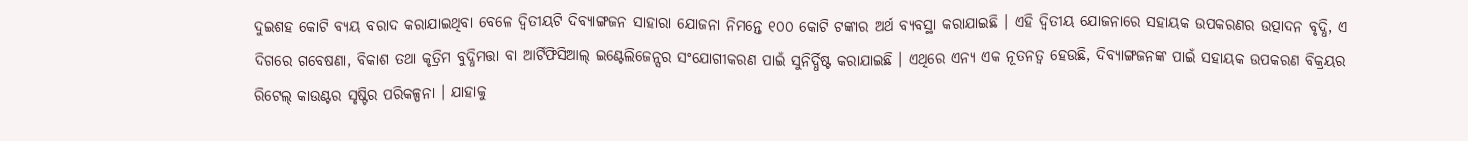ଦୁଇଶହ କୋଟି ବ୍ୟୟ ବରାଦ କରାଯାଇଥିବା ବେଳେ ଦ୍ୱିତୀୟଟି ଦିବ୍ୟାଙ୍ଗଜନ ସାହାରା ଯୋଜନା ନିମନ୍ତେ ୧୦୦ କୋଟି ଟଙ୍କାର ଅର୍ଥ ବ୍ୟବସ୍ଥା କରାଯାଇଛି । ଏହି ଦ୍ୱିତୀୟ ଯୋଜନାରେ ସହାୟକ ଉପକରଣର ଉତ୍ପାଦନ ବୃଦ୍ଧି, ଏ ଦିଗରେ ଗବେଷଣା, ବିକାଶ ତଥା କୃତ୍ରିମ ବୁଦ୍ଧିମତ୍ତା ବା ଆର୍ଟିଫିସିଆଲ୍ ଇଣ୍ଟେଲିଜେନ୍ସର ସଂଯୋଗୀକରଣ ପାଇଁ ସୁନିର୍ଦ୍ଧିଷ୍ଟ କରାଯାଇଛି । ଏଥିରେ ଏନ୍ୟ ଏକ ନୂତନତ୍ୱ ହେଉଛି, ଦିବ୍ୟାଙ୍ଗଜନଙ୍କ ପାଇଁ ସହାୟକ ଉପକରଣ ବିକ୍ରୟର ରିଟେଲ୍ କାଉଣ୍ଟର ସୃଷ୍ଟିର ପରିକଳ୍ପନା । ଯାହାକୁ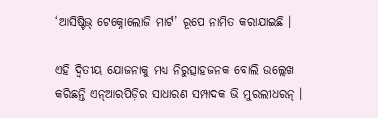‘ଆସିଷ୍ଟିଭ୍ ଟେକ୍ନୋଲୋଜି ମାର୍ଟ’ ରୂପେ ନାମିତ କରାଯାଇଛି ।

ଏହି ଦ୍ୱିତୀୟ ଯୋଜନାକୁ ମଧ୍ୟ ନିରୁତ୍ସାହଜନକ ବୋଲି ଉଲ୍ଲେଖ କରିଛନ୍ତି ଏନ୍ଆରପିଡ଼ିର ସାଧାରଣ ସମ୍ପାଦକ ଭି ମୁରଲୀଧରନ୍ ।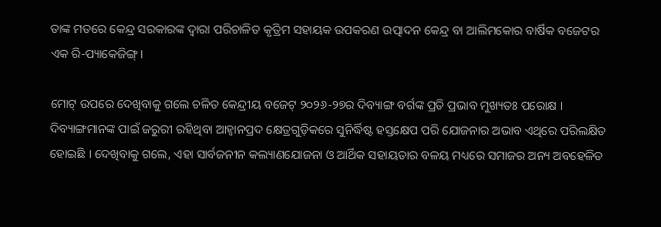ତାଙ୍କ ମତରେ କେନ୍ଦ୍ର ସରକାରଙ୍କ ଦ୍ୱାରା ପରିଚାଳିତ କୃତ୍ରିମ ସହାୟକ ଉପକରଣ ଉତ୍ପାଦନ କେନ୍ଦ୍ର ବା ଆଲିମକୋର ବାର୍ଷିକ ବଜେଟର ଏକ ରି-ପ୍ୟାକେଜିଙ୍ଗ୍ ।

ମୋଟ୍ ଉପରେ ଦେଖିବାକୁ ଗଲେ ଚଳିତ କେନ୍ଦ୍ରୀୟ ବଜେଟ୍ ୨୦୨୬-୨୭ର ଦିବ୍ୟାଙ୍ଗ ବର୍ଗଙ୍କ ପ୍ରତି ପ୍ରଭାବ ମୁଖ୍ୟତଃ ପରୋକ୍ଷ । ଦିବ୍ୟାଙ୍ଗମାନଙ୍କ ପାଇଁ ଜରୁରୀ ରହିଥିବା ଆହ୍ୱାନପ୍ରଦ କ୍ଷେତ୍ରଗୁଡ଼ିକରେ ସୁନିର୍ଦ୍ଧିଷ୍ଟ ହସ୍ତକ୍ଷେପ ପରି ଯୋଜନାର ଅଭାବ ଏଥିରେ ପରିଲକ୍ଷିତ ହୋଇଛି । ଦେଖିବାକୁ ଗଲେ, ଏହା ସାର୍ବଜନୀନ କଲ୍ୟାଣଯୋଜନା ଓ ଆର୍ଥିକ ସହାୟତାର ବଳୟ ମଧ୍ୟରେ ସମାଜର ଅନ୍ୟ ଅବହେଳିତ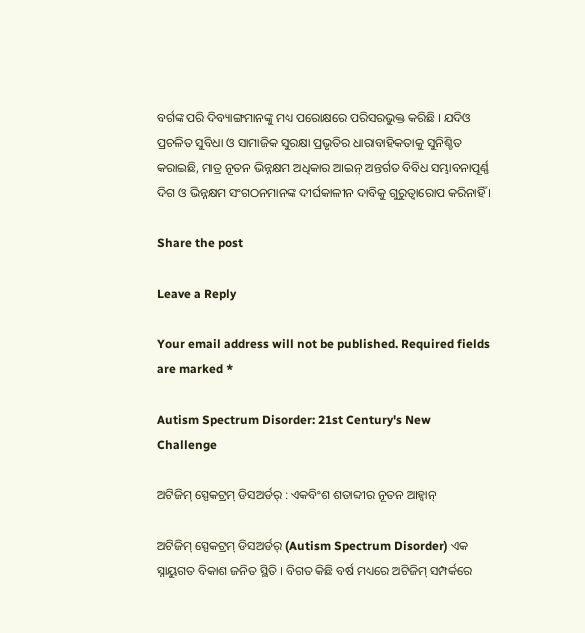ବର୍ଗଙ୍କ ପରି ଦିବ୍ୟାଙ୍ଗମାନଙ୍କୁ ମଧ୍ୟ ପରୋକ୍ଷରେ ପରିସରଭୁକ୍ତ କରିଛି । ଯଦିଓ ପ୍ରଚଳିତ ସୁବିଧା ଓ ସାମାଜିକ ସୁରକ୍ଷା ପ୍ରଭୃତିର ଧାରାବାହିକତାକୁ ସୁନିଶ୍ଚିତ କରାଇଛି, ମାତ୍ର ନୂତନ ଭିନ୍ନକ୍ଷମ ଅଧିକାର ଆଇନ୍ ଅନ୍ତର୍ଗତ ବିବିଧ ସମ୍ଭାବନାପୂର୍ଣ୍ଣ ଦିଗ ଓ ଭିନ୍ନକ୍ଷମ ସଂଗଠନମାନଙ୍କ ଦୀର୍ଘକାଳୀନ ଦାବିକୁ ଗୁରୁତ୍ୱାରୋପ କରିନାହିଁ ।

Share the post

Leave a Reply

Your email address will not be published. Required fields are marked *

Autism Spectrum Disorder: 21st Century's New Challenge

ଅଟିଜିମ୍ ସ୍ପେକଟ୍ରମ୍ ଡିସଅର୍ଡର୍ : ଏକବିଂଶ ଶତାବ୍ଦୀର ନୂତନ ଆହ୍ୱାନ୍

ଅଟିଜିମ୍ ସ୍ପେକଟ୍ରମ୍ ଡିସଅର୍ଡର୍ (Autism Spectrum Disorder) ଏକ ସ୍ନାୟୁଗତ ବିକାଶ ଜନିତ ସ୍ଥିତି । ବିଗତ କିଛି ବର୍ଷ ମଧ୍ୟରେ ଅଟିଜିମ୍ ସମ୍ପର୍କରେ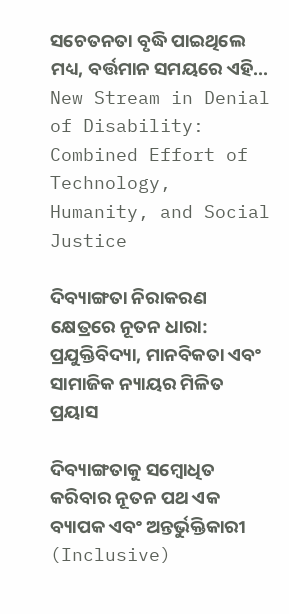ସଚେତନତା ବୃଦ୍ଧି ପାଇଥିଲେ ମଧ୍ୟ, ବର୍ତ୍ତମାନ ସମୟରେ ଏହି...
New Stream in Denial of Disability: Combined Effort of Technology, Humanity, and Social Justice

ଦିବ୍ୟାଙ୍ଗତା ନିରାକରଣ କ୍ଷେତ୍ରରେ ନୂତନ ଧାରା: ପ୍ରଯୁକ୍ତିବିଦ୍ୟା, ମାନବିକତା ଏବଂ ସାମାଜିକ ନ୍ୟାୟର ମିଳିତ ପ୍ରୟାସ

ଦିବ୍ୟାଙ୍ଗତାକୁ ସମ୍ବୋଧିତ କରିବାର ନୂତନ ପଥ ଏକ ବ୍ୟାପକ ଏବଂ ଅନ୍ତର୍ଭୁକ୍ତିକାରୀ (Inclusive)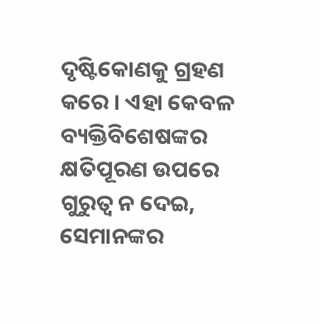ଦୃଷ୍ଟିକୋଣକୁ ଗ୍ରହଣ କରେ । ଏହା କେବଳ ବ୍ୟକ୍ତିବିଶେଷଙ୍କର କ୍ଷତିପୂରଣ ଉପରେ ଗୁରୁତ୍ଵ ନ ଦେଇ, ସେମାନଙ୍କର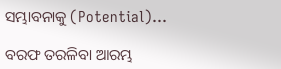ସମ୍ଭାବନାକୁ (Potential)...

ବରଫ ତରଳିବା ଆରମ୍ଭ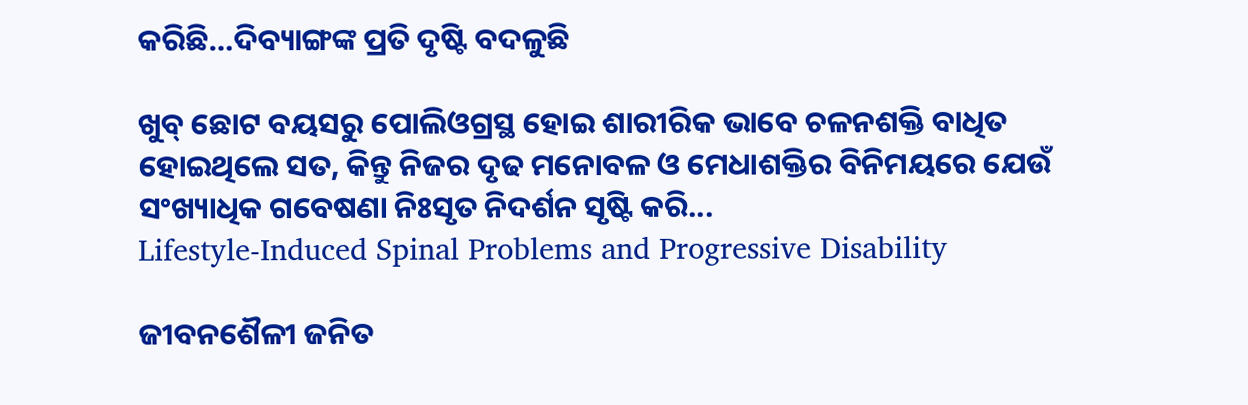କରିଛି…ଦିବ୍ୟାଙ୍ଗଙ୍କ ପ୍ରତି ଦୃଷ୍ଟି ବଦଳୁଛି

ଖୁବ୍ ଛୋଟ ବୟସରୁ ପୋଲିଓଗ୍ରସ୍ଥ ହୋଇ ଶାରୀରିକ ଭାବେ ଚଳନଶକ୍ତି ବାଧିତ ହୋଇଥିଲେ ସତ, କିନ୍ତୁ ନିଜର ଦୃଢ ମନୋବଳ ଓ ମେଧାଶକ୍ତିର ବିନିମୟରେ ଯେଉଁ ସଂଖ୍ୟାଧିକ ଗବେଷଣା ନିଃସୃତ ନିଦର୍ଶନ ସୃଷ୍ଟି କରି...
Lifestyle-Induced Spinal Problems and Progressive Disability

ଜୀବନଶୈଳୀ ଜନିତ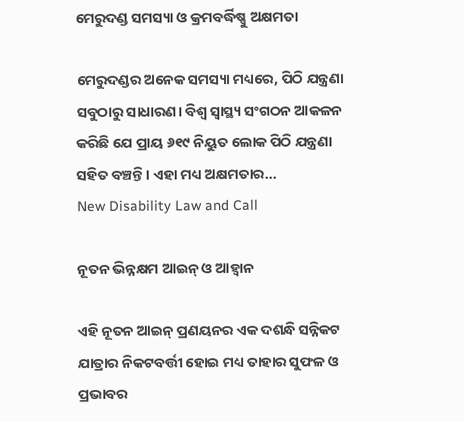ମେରୁଦଣ୍ଡ ସମସ୍ୟା ଓ କ୍ରମବର୍ଦ୍ଧିଷ୍ଣୁ ଅକ୍ଷମତା

ମେରୁଦଣ୍ଡର ଅନେକ ସମସ୍ୟା ମଧ୍ୟରେ, ପିଠି ଯନ୍ତ୍ରଣା ସବୁଠାରୁ ସାଧାରଣ। ବିଶ୍ୱ ସ୍ୱାସ୍ଥ୍ୟ ସଂଗଠନ ଆକଳନ କରିଛି ଯେ ପ୍ରାୟ ୬୧୯ ନିୟୁତ ଲୋକ ପିଠି ଯନ୍ତ୍ରଣା ସହିତ ବଞ୍ଚନ୍ତି। ଏହା ମଧ୍ୟ ଅକ୍ଷମତାର...
New Disability Law and Call

ନୂତନ ଭିନ୍ନକ୍ଷମ ଆଇନ୍ ଓ ଆହ୍ୱାନ

ଏହି ନୂତନ ଆଇନ୍ ପ୍ରଣୟନର ଏକ ଦଶନ୍ଧି ସନ୍ନିକଟ ଯାତ୍ରାର ନିକଟବର୍ତ୍ତୀ ହୋଇ ମଧ୍ୟ ତାହାର ସୁଫଳ ଓ ପ୍ରଭାବର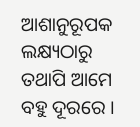ଆଶାନୁରୂପକ ଲକ୍ଷ୍ୟଠାରୁ ତଥାପି ଆମେ ବହୁ ଦୂରରେ ।